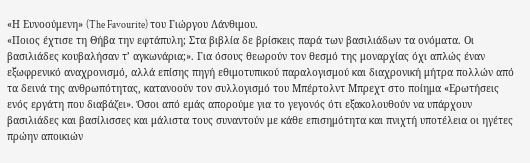«Η Ευνοούμενη» (The Favourite) του Γιώργου Λάνθιμου.
«Ποιος έχτισε τη Θήβα την εφτάπυλη; Στα βιβλία δε βρίσκεις παρά των βασιλιάδων τα ονόματα. Οι βασιλιάδες κουβαλήσαν τ’ αγκωνάρια;». Για όσους θεωρούν τον θεσμό της μοναρχίας όχι απλώς έναν εξωφρενικό αναχρονισμό, αλλά επίσης πηγή εθιμοτυπικού παραλογισμού και διαχρονική μήτρα πολλών από τα δεινά της ανθρωπότητας, κατανοούν τον συλλογισμό του Μπέρτολντ Μπρεχτ στο ποίημα «Ερωτήσεις ενός εργάτη που διαβάζει». Όσοι από εμάς απορούμε για το γεγονός ότι εξακολουθούν να υπάρχουν βασιλιάδες και βασίλισσες και μάλιστα τους συναντούν με κάθε επισημότητα και πνιχτή υποτέλεια οι ηγέτες πρώην αποικιών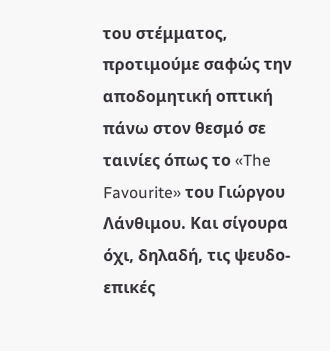του στέμματος, προτιμούμε σαφώς την αποδομητική οπτική πάνω στον θεσμό σε ταινίες όπως το «The Favourite» του Γιώργου Λάνθιμου. Και σίγουρα όχι, δηλαδή, τις ψευδο-επικές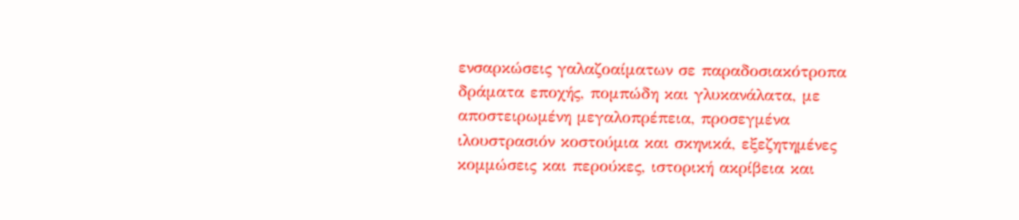ενσαρκώσεις γαλαζοαίματων σε παραδοσιακότροπα δράματα εποχής, πομπώδη και γλυκανάλατα, με αποστειρωμένη μεγαλοπρέπεια, προσεγμένα ιλουστρασιόν κοστούμια και σκηνικά, εξεζητημένες κομμώσεις και περούκες, ιστορική ακρίβεια και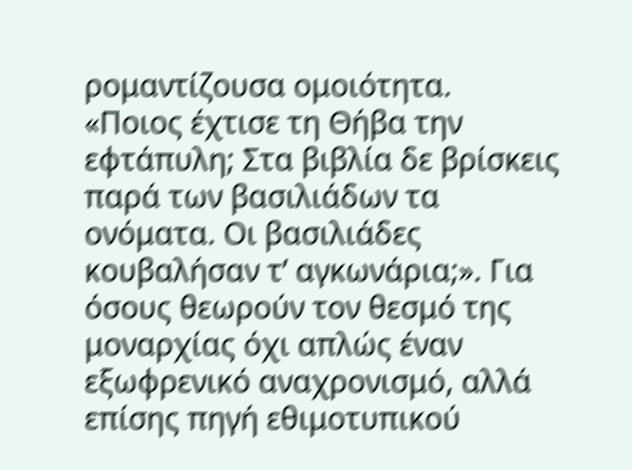ρομαντίζουσα ομοιότητα.
«Ποιος έχτισε τη Θήβα την εφτάπυλη; Στα βιβλία δε βρίσκεις παρά των βασιλιάδων τα ονόματα. Οι βασιλιάδες κουβαλήσαν τ’ αγκωνάρια;». Για όσους θεωρούν τον θεσμό της μοναρχίας όχι απλώς έναν εξωφρενικό αναχρονισμό, αλλά επίσης πηγή εθιμοτυπικού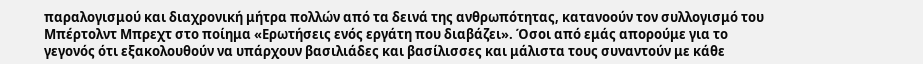παραλογισμού και διαχρονική μήτρα πολλών από τα δεινά της ανθρωπότητας, κατανοούν τον συλλογισμό του Μπέρτολντ Μπρεχτ στο ποίημα «Ερωτήσεις ενός εργάτη που διαβάζει». Όσοι από εμάς απορούμε για το γεγονός ότι εξακολουθούν να υπάρχουν βασιλιάδες και βασίλισσες και μάλιστα τους συναντούν με κάθε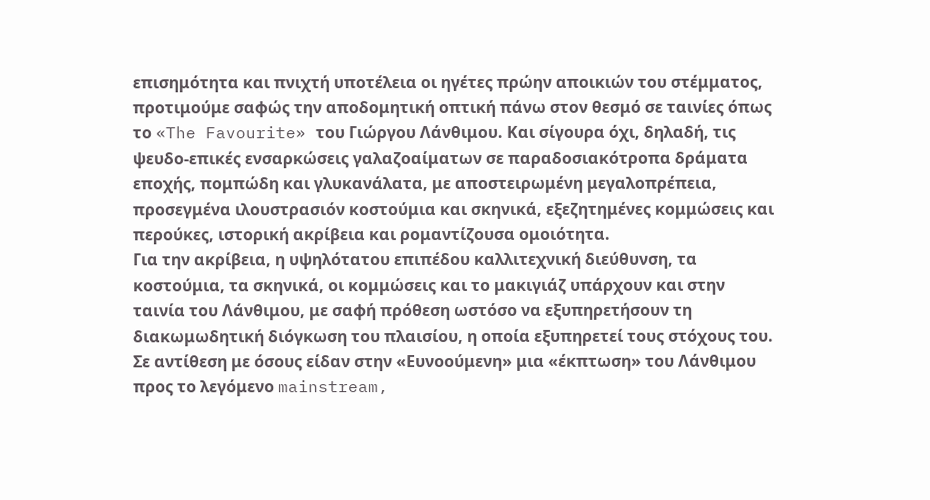επισημότητα και πνιχτή υποτέλεια οι ηγέτες πρώην αποικιών του στέμματος, προτιμούμε σαφώς την αποδομητική οπτική πάνω στον θεσμό σε ταινίες όπως το «The Favourite» του Γιώργου Λάνθιμου. Και σίγουρα όχι, δηλαδή, τις ψευδο-επικές ενσαρκώσεις γαλαζοαίματων σε παραδοσιακότροπα δράματα εποχής, πομπώδη και γλυκανάλατα, με αποστειρωμένη μεγαλοπρέπεια, προσεγμένα ιλουστρασιόν κοστούμια και σκηνικά, εξεζητημένες κομμώσεις και περούκες, ιστορική ακρίβεια και ρομαντίζουσα ομοιότητα.
Για την ακρίβεια, η υψηλότατου επιπέδου καλλιτεχνική διεύθυνση, τα κοστούμια, τα σκηνικά, οι κομμώσεις και το μακιγιάζ υπάρχουν και στην ταινία του Λάνθιμου, με σαφή πρόθεση ωστόσο να εξυπηρετήσουν τη διακωμωδητική διόγκωση του πλαισίου, η οποία εξυπηρετεί τους στόχους του. Σε αντίθεση με όσους είδαν στην «Ευνοούμενη» μια «έκπτωση» του Λάνθιμου προς το λεγόμενο mainstream,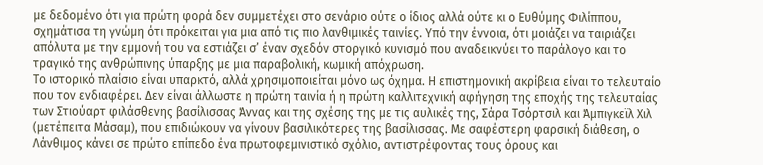με δεδομένο ότι για πρώτη φορά δεν συμμετέχει στο σενάριο ούτε ο ίδιος αλλά ούτε κι ο Ευθύμης Φιλίππου, σχημάτισα τη γνώμη ότι πρόκειται για μια από τις πιο λανθιμικές ταινίες. Υπό την έννοια, ότι μοιάζει να ταιριάζει απόλυτα με την εμμονή του να εστιάζει σ’ έναν σχεδόν στοργικό κυνισμό που αναδεικνύει το παράλογο και το τραγικό της ανθρώπινης ύπαρξης με μια παραβολική, κωμική απόχρωση.
Το ιστορικό πλαίσιο είναι υπαρκτό, αλλά χρησιμοποιείται μόνο ως όχημα. Η επιστημονική ακρίβεια είναι το τελευταίο που τον ενδιαφέρει. Δεν είναι άλλωστε η πρώτη ταινία ή η πρώτη καλλιτεχνική αφήγηση της εποχής της τελευταίας των Στιούαρτ φιλάσθενης βασίλισσας Άννας και της σχέσης της με τις αυλικές της, Σάρα Τσόρτσιλ και Άμπιγκεϊλ Χιλ (μετέπειτα Μάσαμ), που επιδιώκουν να γίνουν βασιλικότερες της βασίλισσας. Με σαφέστερη φαρσική διάθεση, ο Λάνθιμος κάνει σε πρώτο επίπεδο ένα πρωτοφεμινιστικό σχόλιο, αντιστρέφοντας τους όρους και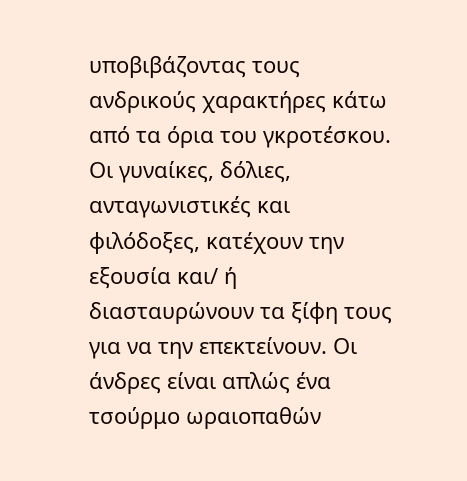υποβιβάζοντας τους ανδρικούς χαρακτήρες κάτω από τα όρια του γκροτέσκου. Οι γυναίκες, δόλιες, ανταγωνιστικές και φιλόδοξες, κατέχουν την εξουσία και/ ή διασταυρώνουν τα ξίφη τους για να την επεκτείνουν. Οι άνδρες είναι απλώς ένα τσούρμο ωραιοπαθών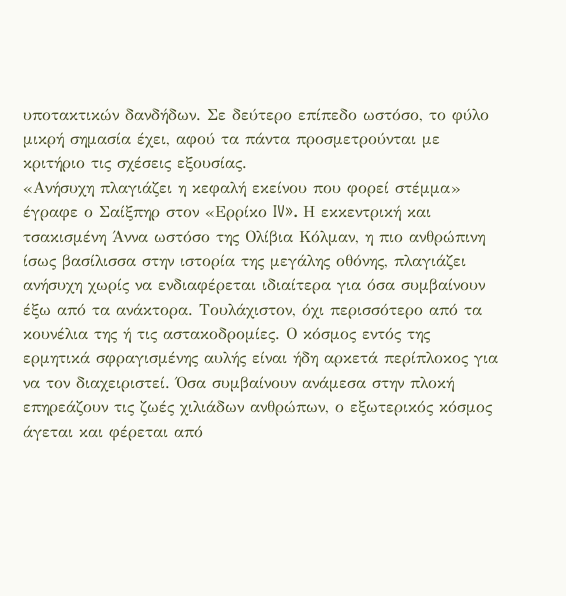υποτακτικών δανδήδων. Σε δεύτερο επίπεδο ωστόσο, το φύλο μικρή σημασία έχει, αφού τα πάντα προσμετρούνται με κριτήριο τις σχέσεις εξουσίας.
«Ανήσυχη πλαγιάζει η κεφαλή εκείνου που φορεί στέμμα» έγραφε ο Σαίξπηρ στον «Ερρίκο IV». Η εκκεντρική και τσακισμένη Άννα ωστόσο της Ολίβια Κόλμαν, η πιο ανθρώπινη ίσως βασίλισσα στην ιστορία της μεγάλης οθόνης, πλαγιάζει ανήσυχη χωρίς να ενδιαφέρεται ιδιαίτερα για όσα συμβαίνουν έξω από τα ανάκτορα. Τουλάχιστον, όχι περισσότερο από τα κουνέλια της ή τις αστακοδρομίες. Ο κόσμος εντός της ερμητικά σφραγισμένης αυλής είναι ήδη αρκετά περίπλοκος για να τον διαχειριστεί. Όσα συμβαίνουν ανάμεσα στην πλοκή επηρεάζουν τις ζωές χιλιάδων ανθρώπων, ο εξωτερικός κόσμος άγεται και φέρεται από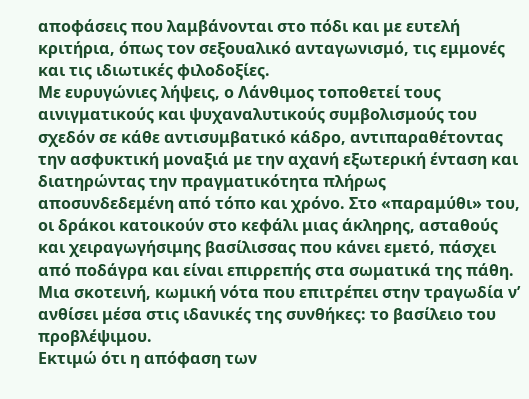αποφάσεις που λαμβάνονται στο πόδι και με ευτελή κριτήρια, όπως τον σεξουαλικό ανταγωνισμό, τις εμμονές και τις ιδιωτικές φιλοδοξίες.
Με ευρυγώνιες λήψεις, ο Λάνθιμος τοποθετεί τους αινιγματικούς και ψυχαναλυτικούς συμβολισμούς του σχεδόν σε κάθε αντισυμβατικό κάδρο, αντιπαραθέτοντας την ασφυκτική μοναξιά με την αχανή εξωτερική ένταση και διατηρώντας την πραγματικότητα πλήρως αποσυνδεδεμένη από τόπο και χρόνο. Στο «παραμύθι» του, οι δράκοι κατοικούν στο κεφάλι μιας άκληρης, ασταθούς και χειραγωγήσιμης βασίλισσας που κάνει εμετό, πάσχει από ποδάγρα και είναι επιρρεπής στα σωματικά της πάθη. Μια σκοτεινή, κωμική νότα που επιτρέπει στην τραγωδία ν’ ανθίσει μέσα στις ιδανικές της συνθήκες: το βασίλειο του προβλέψιμου.
Εκτιμώ ότι η απόφαση των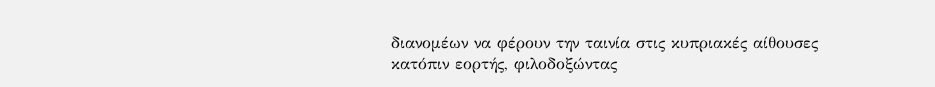διανομέων να φέρουν την ταινία στις κυπριακές αίθουσες κατόπιν εορτής, φιλοδοξώντας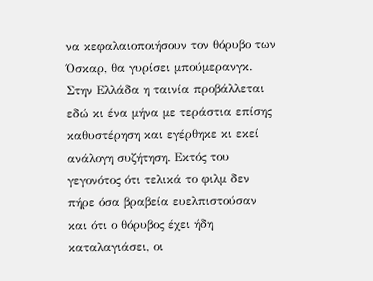να κεφαλαιοποιήσουν τον θόρυβο των Όσκαρ, θα γυρίσει μπούμερανγκ. Στην Ελλάδα η ταινία προβάλλεται εδώ κι ένα μήνα με τεράστια επίσης καθυστέρηση και εγέρθηκε κι εκεί ανάλογη συζήτηση. Εκτός του γεγονότος ότι τελικά το φιλμ δεν πήρε όσα βραβεία ευελπιστούσαν και ότι ο θόρυβος έχει ήδη καταλαγιάσει, οι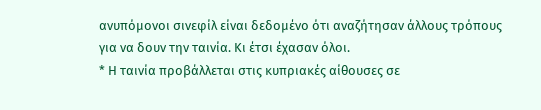ανυπόμονοι σινεφίλ είναι δεδομένο ότι αναζήτησαν άλλους τρόπους για να δουν την ταινία. Κι έτσι έχασαν όλοι.
* Η ταινία προβάλλεται στις κυπριακές αίθουσες σε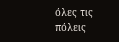όλες τις πόλεις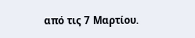από τις 7 Μαρτίου.